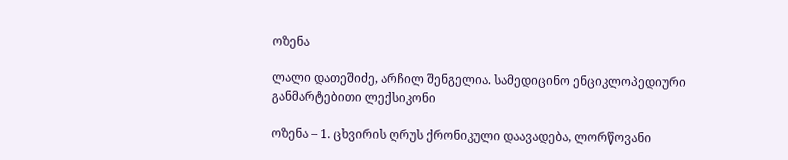ოზენა

ლალი დათეშიძე, არჩილ შენგელია. სამედიცინო ენციკლოპედიური განმარტებითი ლექსიკონი

ოზენა – 1. ცხვირის ღრუს ქრონიკული დაავადება, ლორწოვანი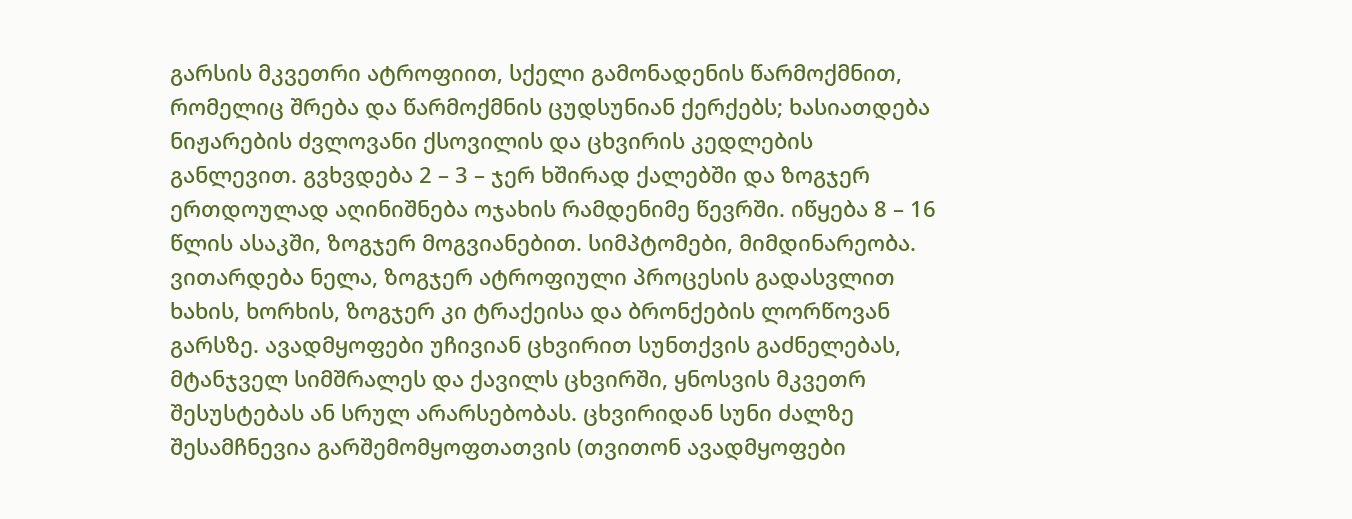გარსის მკვეთრი ატროფიით, სქელი გამონადენის წარმოქმნით, რომელიც შრება და წარმოქმნის ცუდსუნიან ქერქებს; ხასიათდება ნიჟარების ძვლოვანი ქსოვილის და ცხვირის კედლების განლევით. გვხვდება 2 – 3 – ჯერ ხშირად ქალებში და ზოგჯერ ერთდოულად აღინიშნება ოჯახის რამდენიმე წევრში. იწყება 8 – 16 წლის ასაკში, ზოგჯერ მოგვიანებით. სიმპტომები, მიმდინარეობა. ვითარდება ნელა, ზოგჯერ ატროფიული პროცესის გადასვლით ხახის, ხორხის, ზოგჯერ კი ტრაქეისა და ბრონქების ლორწოვან გარსზე. ავადმყოფები უჩივიან ცხვირით სუნთქვის გაძნელებას, მტანჯველ სიმშრალეს და ქავილს ცხვირში, ყნოსვის მკვეთრ შესუსტებას ან სრულ არარსებობას. ცხვირიდან სუნი ძალზე შესამჩნევია გარშემომყოფთათვის (თვითონ ავადმყოფები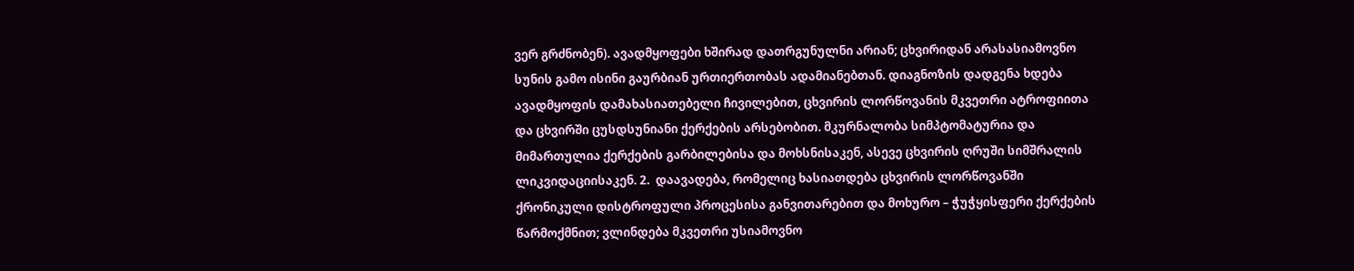ვერ გრძნობენ). ავადმყოფები ხშირად დათრგუნულნი არიან; ცხვირიდან არასასიამოვნო სუნის გამო ისინი გაურბიან ურთიერთობას ადამიანებთან. დიაგნოზის დადგენა ხდება ავადმყოფის დამახასიათებელი ჩივილებით, ცხვირის ლორწოვანის მკვეთრი ატროფიითა და ცხვირში ცუსდსუნიანი ქერქების არსებობით. მკურნალობა სიმპტომატურია და მიმართულია ქერქების გარბილებისა და მოხსნისაკენ, ასევე ცხვირის ღრუში სიმშრალის ლიკვიდაციისაკენ. 2.  დაავადება, რომელიც ხასიათდება ცხვირის ლორწოვანში ქრონიკული დისტროფული პროცესისა განვითარებით და მოხურო – ჭუჭყისფერი ქერქების წარმოქმნით; ვლინდება მკვეთრი უსიამოვნო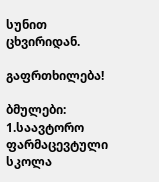სუნით ცხვირიდან.

გაფრთხილება!

ბმულები: 1.საავტორო ფარმაცევტული სკოლა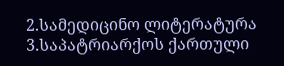2.სამედიცინო ლიტერატურა 3.საპატრიარქოს ქართული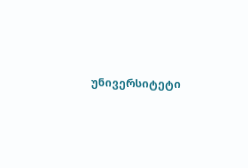უნივერსიტეტი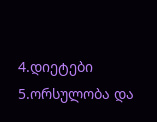4.დიეტები 5.ორსულობა და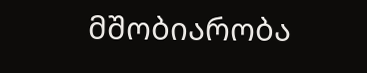მშობიარობა